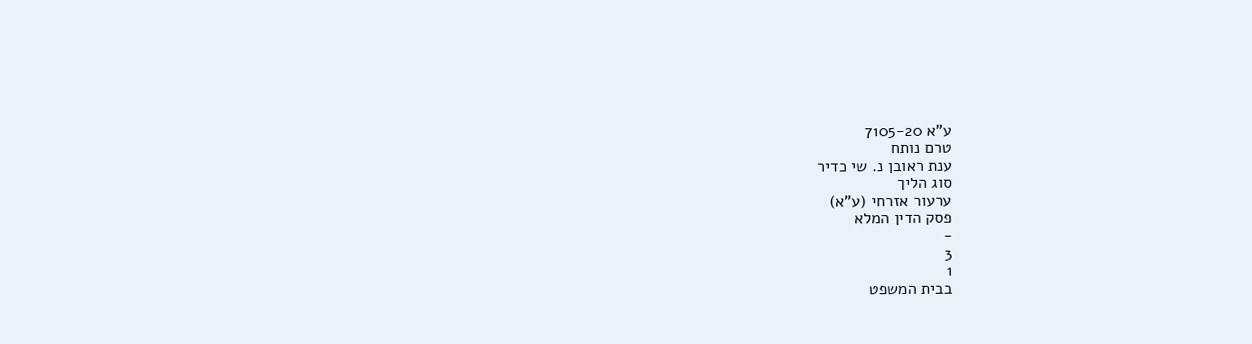ע"א 7105-20
טרם נותח
ענת ראובן נ. שי כדיר
סוג הליך
ערעור אזרחי (ע"א)
פסק הדין המלא
-
3
1
בבית המשפט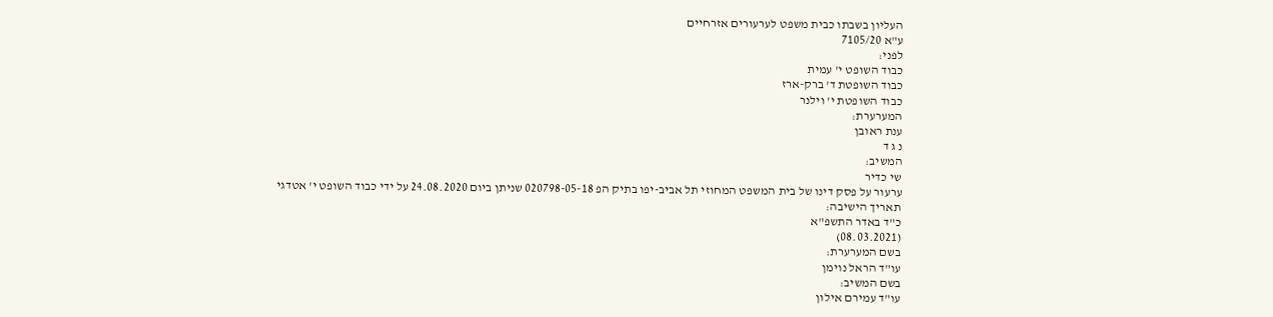העליון בשבתו כבית משפט לערעורים אזרחיים
ע"א 7105/20
לפני:
כבוד השופט י' עמית
כבוד השופטת ד' ברק-ארז
כבוד השופטת י' וילנר
המערערת:
ענת ראובן
נ ג ד
המשיב:
שי כדיר
ערעור על פסק דינו של בית המשפט המחוזי תל אביב-יפו בתיק הפ 020798-05-18 שניתן ביום 24.08.2020 על ידי כבוד השופט י' אטדגי
תאריך הישיבה:
כ"ד באדר התשפ"א
(08.03.2021)
בשם המערערת:
עו"ד הראל נוימן
בשם המשיב:
עו"ד עמירם אילון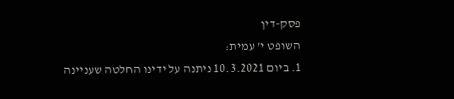פסק-דין
השופט י' עמית:
1. ביום 10.3.2021 ניתנה על ידינו החלטה שעניינה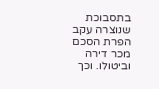בתסבוכת שנוצרה עקב הפרת הסכם מכר דירה וביטולו. וכך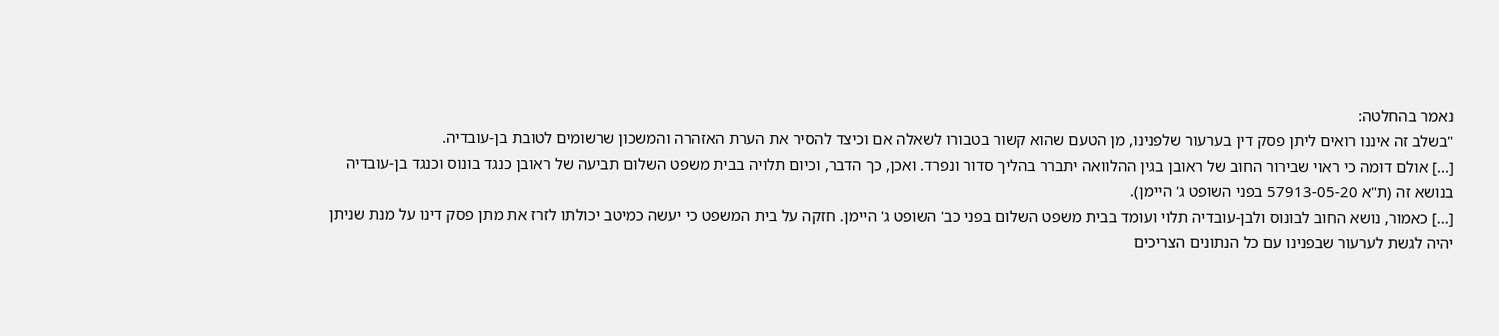נאמר בהחלטה:
"בשלב זה איננו רואים ליתן פסק דין בערעור שלפנינו, מן הטעם שהוא קשור בטבורו לשאלה אם וכיצד להסיר את הערת האזהרה והמשכון שרשומים לטובת בן-עובדיה.
[...] אולם דומה כי ראוי שבירור החוב של ראובן בגין ההלוואה יתברר בהליך סדור ונפרד. ואכן, כך הדבר, וכיום תלויה בבית משפט השלום תביעה של ראובן כנגד בונוס וכנגד בן-עובדיה בנושא זה (ת"א 57913-05-20 בפני השופט ג' היימן).
[...] כאמור, נושא החוב לבונוס ולבן-עובדיה תלוי ועומד בבית משפט השלום בפני כב' השופט ג' היימן. חזקה על בית המשפט כי יעשה כמיטב יכולתו לזרז את מתן פסק דינו על מנת שניתן יהיה לגשת לערעור שבפנינו עם כל הנתונים הצריכים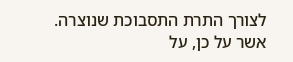לצורך התרת התסבוכת שנוצרה.
אשר על כן, על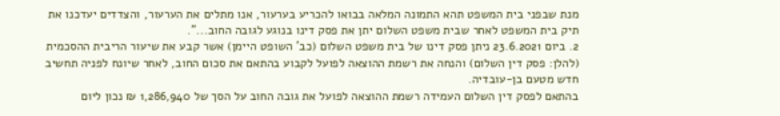מנת שבפני בית המשפט תהא התמונה המלאה בבואו להכריע בערעור, אנו מתלים את הערעור, והצדדים יעדכנו את תיק בית המשפט לאחר שבית משפט השלום יתן את פסק דינו בנוגע לגובה החוב...".
2. ביום 23.6.2021 ניתן פסק דינו של בית משפט השלום (כב' השופט היימן) אשר קבע את שיעור הריבית ההסכמית (להלן: פסק דין השלום) והנחה את רשמת ההוצאה לפועל לקבוע בהתאם את סכום החוב, לאחר שיונח לפניה תחשיב חדש מטעם בן-עובדיה.
בהתאם לפסק דין השלום העמידה רשמת ההוצאה לפועל את גובה החוב על הסך של 1,286,940 ₪ נכון ליום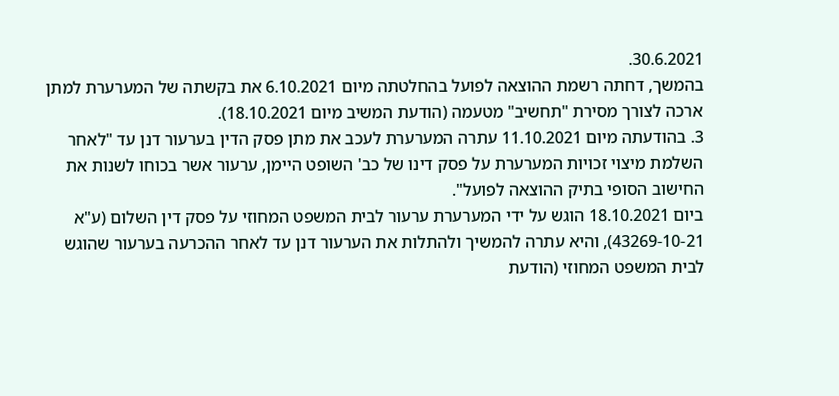30.6.2021.
בהמשך, דחתה רשמת ההוצאה לפועל בהחלטתה מיום 6.10.2021 את בקשתה של המערערת למתן ארכה לצורך מסירת "תחשיב" מטעמה (הודעת המשיב מיום 18.10.2021).
3. בהודעתה מיום 11.10.2021 עתרה המערערת לעכב את מתן פסק הדין בערעור דנן עד "לאחר השלמת מיצוי זכויות המערערת על פסק דינו של כב' השופט היימן, ערעור אשר בכוחו לשנות את החישוב הסופי בתיק ההוצאה לפועל".
ביום 18.10.2021 הוגש על ידי המערערת ערעור לבית המשפט המחוזי על פסק דין השלום (ע"א 43269-10-21), והיא עתרה להמשיך ולהתלות את הערעור דנן עד לאחר ההכרעה בערעור שהוגש לבית המשפט המחוזי (הודעת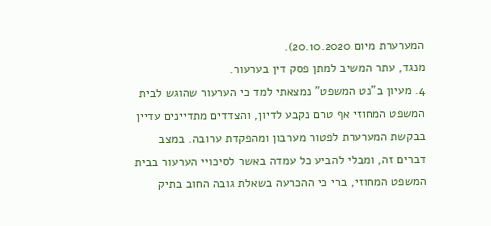המערערת מיום 20.10.2020).
מנגד, עתר המשיב למתן פסק דין בערעור.
4. מעיון ב"נט המשפט" נמצאתי למד כי הערעור שהוגש לבית המשפט המחוזי אף טרם נקבע לדיון, והצדדים מתדיינים עדיין בבקשת המערערת לפטור מערבון ומהפקדת ערובה. במצב דברים זה, ומבלי להביע כל עמדה באשר לסיכויי הערעור בבית המשפט המחוזי, ברי כי ההכרעה בשאלת גובה החוב בתיק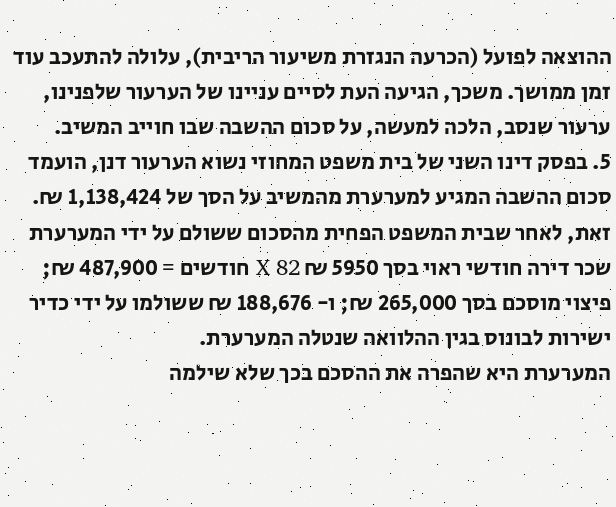ההוצאה לפועל (הכרעה הנגזרת משיעור הריבית), עלולה להתעכב עוד זמן ממושך. משכך, הגיעה העת לסיים עניינו של הערעור שלפנינו, ערעור שנסב, הלכה למעשה, על סכום ההשבה שבו חוייב המשיב.
5. בפסק דינו השני של בית משפט המחוזי נשוא הערעור דנן, הועמד סכום ההשבה המגיע למערערת מהמשיב על הסך של 1,138,424 ₪. זאת, לאחר שבית המשפט הפחית מהסכום ששולם על ידי המערערת שכר דירה חודשי ראוי בסך 5950 ₪ X 82 חודשים = 487,900 ₪; פיצוי מוסכם בסך 265,000 ₪; ו- 188,676 ₪ ששולמו על ידי כדיר ישירות לבונוס בגין ההלוואה שנטלה המערערת.
המערערת היא שהפרה את ההסכם בכך שלא שילמה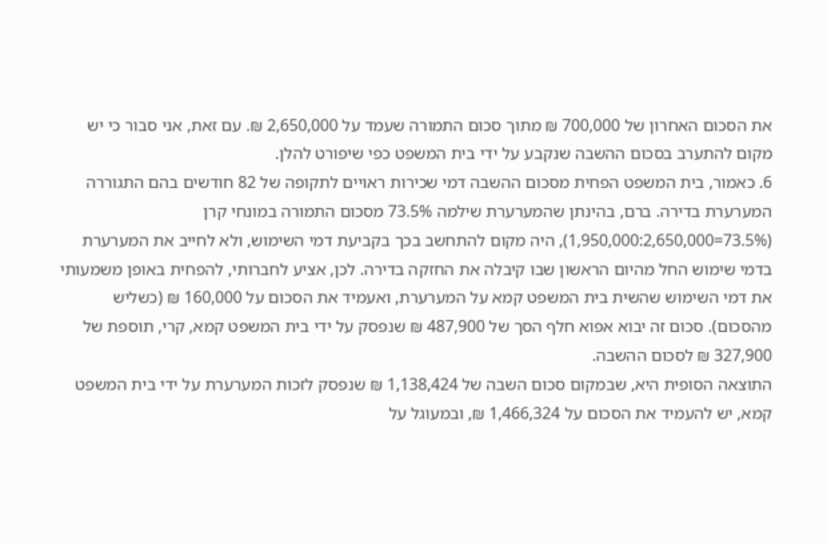את הסכום האחרון של 700,000 ₪ מתוך סכום התמורה שעמד על 2,650,000 ₪. עם זאת, אני סבור כי יש מקום להתערב בסכום ההשבה שנקבע על ידי בית המשפט כפי שיפורט להלן.
6. כאמור, בית המשפט הפחית מסכום ההשבה דמי שכירות ראויים לתקופה של 82 חודשים בהם התגוררה המערערת בדירה. ברם, בהינתן שהמערערת שילמה 73.5% מסכום התמורה במונחי קרן (73.5%=1,950,000:2,650,000), היה מקום להתחשב בכך בקביעת דמי השימוש, ולא לחייב את המערערת בדמי שימוש החל מהיום הראשון שבו קיבלה את החזקה בדירה. לכן, אציע לחברותי, להפחית באופן משמעותי את דמי השימוש שהשית בית המשפט קמא על המערערת, ואעמיד את הסכום על 160,000 ₪ (כשליש מהסכום). סכום זה יבוא אפוא חלף הסך של 487,900 ₪ שנפסק על ידי בית המשפט קמא, קרי, תוספת של 327,900 ₪ לסכום ההשבה.
התוצאה הסופית היא, שבמקום סכום השבה של 1,138,424 ₪ שנפסק לזכות המערערת על ידי בית המשפט קמא, יש להעמיד את הסכום על 1,466,324 ₪, ובמעוגל על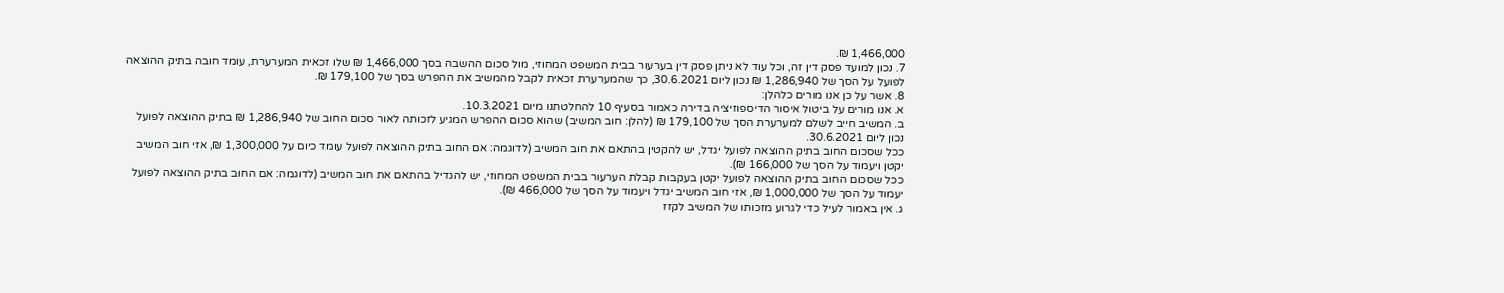1,466,000 ₪.
7. נכון למועד פסק דין זה, וכל עוד לא ניתן פסק דין בערעור בבית המשפט המחוזי, מול סכום ההשבה בסך 1,466,000 ₪ שלו זכאית המערערת, עומד חובה בתיק ההוצאה לפועל על הסך של 1,286,940 ₪ נכון ליום 30.6.2021, כך שהמערערת זכאית לקבל מהמשיב את ההפרש בסך של 179,100 ₪.
8. אשר על כן אנו מורים כלהלן:
א. אנו מורים על ביטול איסור הדיספוזיציה בדירה כאמור בסעיף 10 להחלטתנו מיום 10.3.2021.
ב. המשיב חייב לשלם למערערת הסך של 179,100 ₪ (להלן: חוב המשיב) שהוא סכום ההפרש המגיע לזכותה לאור סכום החוב של 1,286,940 ₪ בתיק ההוצאה לפועל נכון ליום 30.6.2021.
ככל שסכום החוב בתיק ההוצאה לפועל יגדל, יש להקטין בהתאם את חוב המשיב (לדוגמה: אם החוב בתיק ההוצאה לפועל עומד כיום על 1,300,000 ₪, אזי חוב המשיב יקטן ויעמוד על הסך של 166,000 ₪).
ככל שסכום החוב בתיק ההוצאה לפועל יקטן בעקבות קבלת הערעור בבית המשפט המחוזי, יש להגדיל בהתאם את חוב המשיב (לדוגמה: אם החוב בתיק ההוצאה לפועל יעמוד על הסך של 1,000,000 ₪, אזי חוב המשיב יגדל ויעמוד על הסך של 466,000 ₪).
ג. אין באמור לעיל כדי לגרוע מזכותו של המשיב לקזז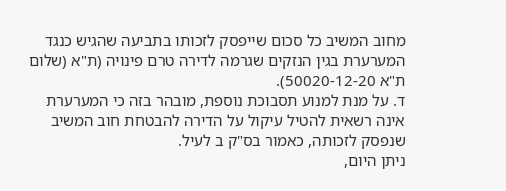מחוב המשיב כל סכום שייפסק לזכותו בתביעה שהגיש כנגד המערערת בגין הנזקים שגרמה לדירה טרם פינויה (ת"א (שלום ת"א 50020-12-20).
ד. על מנת למנוע תסבוכת נוספת, מובהר בזה כי המערערת אינה רשאית להטיל עיקול על הדירה להבטחת חוב המשיב שנפסק לזכותה, כאמור בס"ק ב לעיל.
ניתן היום,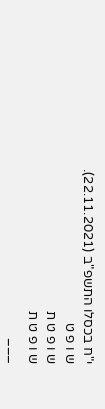י"ח בכסלו התשפ"ב (22.11.2021).
ש ו פ ט
ש ו פ ט ת
ש ו פ ט ת
___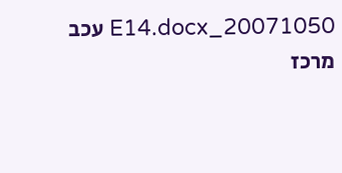20071050_E14.docx עכב
מרכז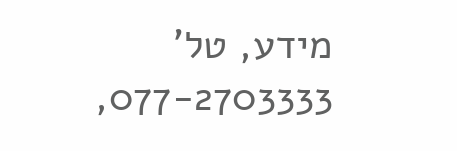מידע, טל' 077-2703333,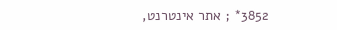3852* ; אתר אינטרנט,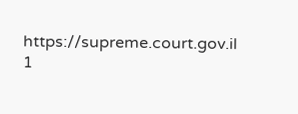https://supreme.court.gov.il
1